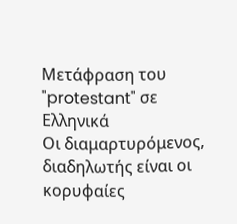Μετάφραση του "protestant" σε Ελληνικά
Οι διαμαρτυρόμενος, διαδηλωτής είναι οι κορυφαίες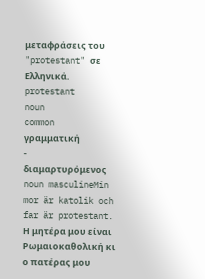μεταφράσεις του "protestant" σε Ελληνικά.
protestant
noun
common
γραμματική
-
διαμαρτυρόμενος
noun masculineMin mor är katolik och far är protestant.
Η μητέρα μου είναι Ρωμαιοκαθολική κι ο πατέρας μου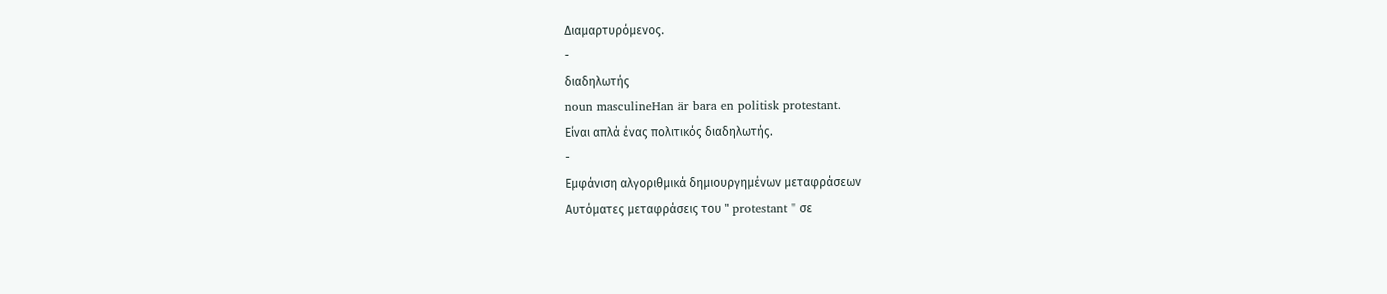Διαμαρτυρόμενος.
-
διαδηλωτής
noun masculineHan är bara en politisk protestant.
Είναι απλά ένας πολιτικός διαδηλωτής.
-
Εμφάνιση αλγοριθμικά δημιουργημένων μεταφράσεων
Αυτόματες μεταφράσεις του " protestant " σε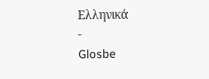Ελληνικά
-
Glosbe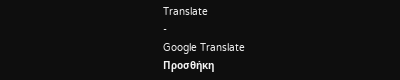Translate
-
Google Translate
Προσθήκη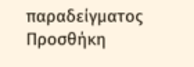παραδείγματος
Προσθήκη